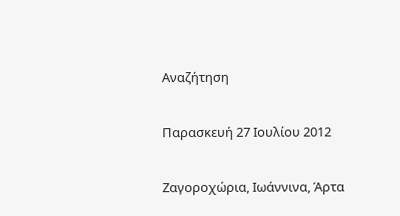Αναζήτηση

Παρασκευή 27 Ιουλίου 2012

Ζαγοροχώρια, Ιωάννινα, Άρτα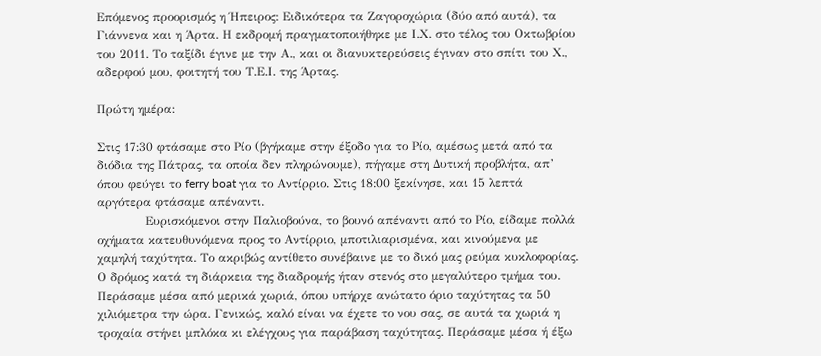Επόμενος προορισμός η Ήπειρος: Ειδικότερα τα Ζαγοροχώρια (δύο από αυτά), τα Γιάννενα και η Άρτα. Η εκδρομή πραγματοποιήθηκε με Ι.Χ. στο τέλος του Οκτωβρίου του 2011. Το ταξίδι έγινε με την Α., και οι διανυκτερεύσεις έγιναν στο σπίτι του Χ., αδερφού μου, φοιτητή του Τ.Ε.Ι. της Άρτας.

Πρώτη ημέρα:

Στις 17:30 φτάσαμε στο Ρίο (βγήκαμε στην έξοδο για το Ρίο, αμέσως μετά από τα διόδια της Πάτρας, τα οποία δεν πληρώνουμε), πήγαμε στη Δυτική προβλήτα, απ’ όπου φεύγει το ferry boat για το Αντίρριο. Στις 18:00 ξεκίνησε, και 15 λεπτά αργότερα φτάσαμε απέναντι.
            Ευρισκόμενοι στην Παλιοβούνα, το βουνό απέναντι από το Ρίο, είδαμε πολλά οχήματα κατευθυνόμενα προς το Αντίρριο, μποτιλιαρισμένα, και κινούμενα με χαμηλή ταχύτητα. Το ακριβώς αντίθετο συνέβαινε με το δικό μας ρεύμα κυκλοφορίας. Ο δρόμος κατά τη διάρκεια της διαδρομής ήταν στενός στο μεγαλύτερο τμήμα του. Περάσαμε μέσα από μερικά χωριά, όπου υπήρχε ανώτατο όριο ταχύτητας τα 50 χιλιόμετρα την ώρα. Γενικώς, καλό είναι να έχετε το νου σας, σε αυτά τα χωριά η τροχαία στήνει μπλόκα κι ελέγχους για παράβαση ταχύτητας. Περάσαμε μέσα ή έξω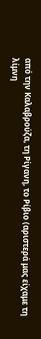από την Καλαβρούζα, τη Ρίγανη, το Ρίβιο (αριστερά μας είχαμε τη λίμνη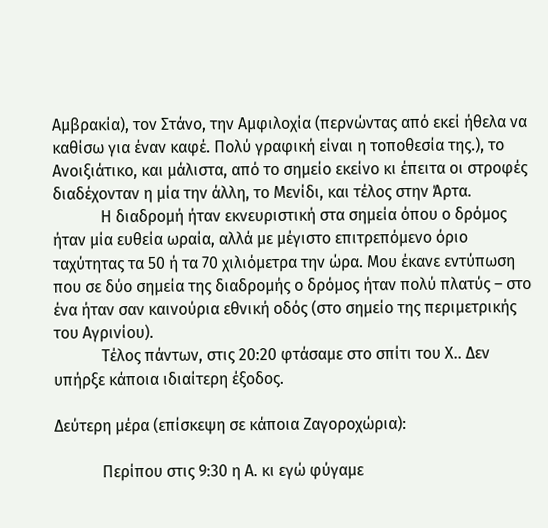Αμβρακία), τον Στάνο, την Αμφιλοχία (περνώντας από εκεί ήθελα να καθίσω για έναν καφέ. Πολύ γραφική είναι η τοποθεσία της.), το Ανοιξιάτικο, και μάλιστα, από το σημείο εκείνο κι έπειτα οι στροφές διαδέχονταν η μία την άλλη, το Μενίδι, και τέλος στην Άρτα.
            Η διαδρομή ήταν εκνευριστική στα σημεία όπου ο δρόμος ήταν μία ευθεία ωραία, αλλά με μέγιστο επιτρεπόμενο όριο ταχύτητας τα 50 ή τα 70 χιλιόμετρα την ώρα. Μου έκανε εντύπωση που σε δύο σημεία της διαδρομής ο δρόμος ήταν πολύ πλατύς – στο ένα ήταν σαν καινούρια εθνική οδός (στο σημείο της περιμετρικής του Αγρινίου).
            Τέλος πάντων, στις 20:20 φτάσαμε στο σπίτι του Χ.. Δεν υπήρξε κάποια ιδιαίτερη έξοδος.

Δεύτερη μέρα (επίσκεψη σε κάποια Ζαγοροχώρια):

            Περίπου στις 9:30 η Α. κι εγώ φύγαμε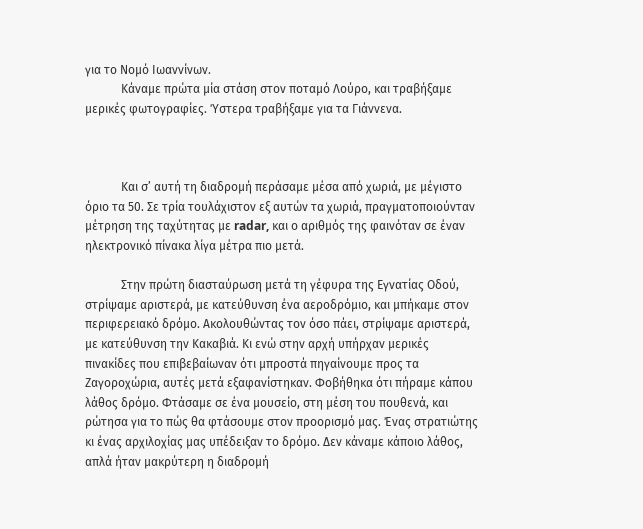για το Νομό Ιωαννίνων.
            Κάναμε πρώτα μία στάση στον ποταμό Λούρο, και τραβήξαμε μερικές φωτογραφίες. Ύστερα τραβήξαμε για τα Γιάννενα.



            Και σ’ αυτή τη διαδρομή περάσαμε μέσα από χωριά, με μέγιστο όριο τα 50. Σε τρία τουλάχιστον εξ αυτών τα χωριά, πραγματοποιούνταν μέτρηση της ταχύτητας με radar, και ο αριθμός της φαινόταν σε έναν ηλεκτρονικό πίνακα λίγα μέτρα πιο μετά.

            Στην πρώτη διασταύρωση μετά τη γέφυρα της Εγνατίας Οδού, στρίψαμε αριστερά, με κατεύθυνση ένα αεροδρόμιο, και μπήκαμε στον περιφερειακό δρόμο. Ακολουθώντας τον όσο πάει, στρίψαμε αριστερά, με κατεύθυνση την Κακαβιά. Κι ενώ στην αρχή υπήρχαν μερικές πινακίδες που επιβεβαίωναν ότι μπροστά πηγαίνουμε προς τα Ζαγοροχώρια, αυτές μετά εξαφανίστηκαν. Φοβήθηκα ότι πήραμε κάπου λάθος δρόμο. Φτάσαμε σε ένα μουσείο, στη μέση του πουθενά, και ρώτησα για το πώς θα φτάσουμε στον προορισμό μας. Ένας στρατιώτης κι ένας αρχιλοχίας μας υπέδειξαν το δρόμο. Δεν κάναμε κάποιο λάθος, απλά ήταν μακρύτερη η διαδρομή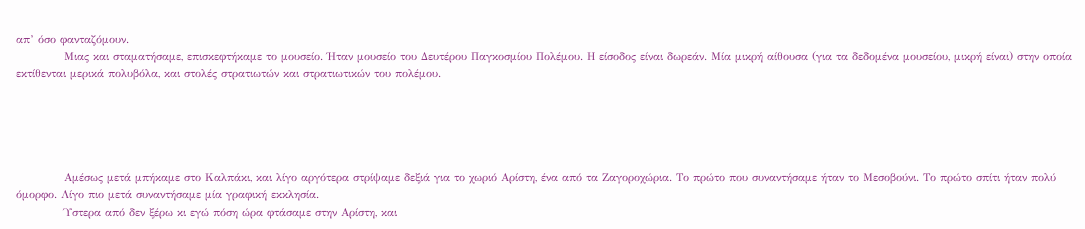απ’ όσο φανταζόμουν.
            Μιας και σταματήσαμε, επισκεφτήκαμε το μουσείο. Ήταν μουσείο του Δευτέρου Παγκοσμίου Πολέμου. Η είσοδος είναι δωρεάν. Μία μικρή αίθουσα (για τα δεδομένα μουσείου, μικρή είναι) στην οποία εκτίθενται μερικά πολυβόλα, και στολές στρατιωτών και στρατιωτικών του πολέμου.





            Αμέσως μετά μπήκαμε στο Καλπάκι, και λίγο αργότερα στρίψαμε δεξιά για το χωριό Αρίστη, ένα από τα Ζαγοροχώρια. Το πρώτο που συναντήσαμε ήταν το Μεσοβούνι. Το πρώτο σπίτι ήταν πολύ όμορφο. Λίγο πιο μετά συναντήσαμε μία γραφική εκκλησία.
            Ύστερα από δεν ξέρω κι εγώ πόση ώρα φτάσαμε στην Αρίστη, και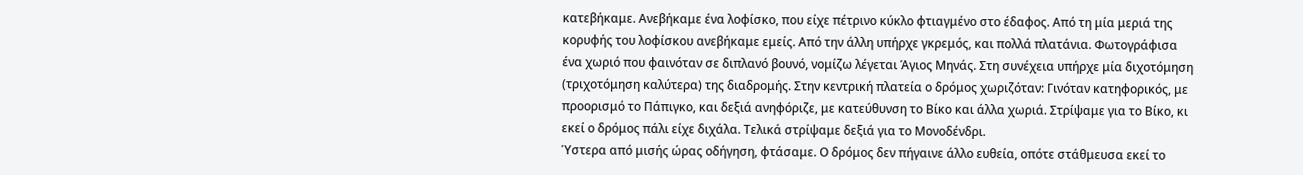κατεβήκαμε. Ανεβήκαμε ένα λοφίσκο, που είχε πέτρινο κύκλο φτιαγμένο στο έδαφος. Από τη μία μεριά της κορυφής του λοφίσκου ανεβήκαμε εμείς. Από την άλλη υπήρχε γκρεμός, και πολλά πλατάνια. Φωτογράφισα ένα χωριό που φαινόταν σε διπλανό βουνό, νομίζω λέγεται Άγιος Μηνάς. Στη συνέχεια υπήρχε μία διχοτόμηση (τριχοτόμηση καλύτερα) της διαδρομής. Στην κεντρική πλατεία ο δρόμος χωριζόταν: Γινόταν κατηφορικός, με προορισμό το Πάπιγκο, και δεξιά ανηφόριζε, με κατεύθυνση το Βίκο και άλλα χωριά. Στρίψαμε για το Βίκο, κι εκεί ο δρόμος πάλι είχε διχάλα. Τελικά στρίψαμε δεξιά για το Μονοδένδρι.
Ύστερα από μισής ώρας οδήγηση, φτάσαμε. Ο δρόμος δεν πήγαινε άλλο ευθεία, οπότε στάθμευσα εκεί το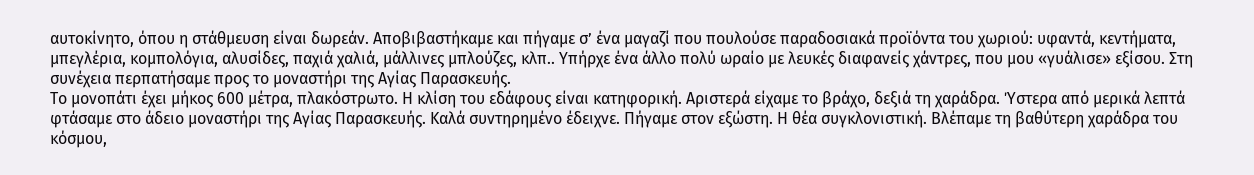αυτοκίνητο, όπου η στάθμευση είναι δωρεάν. Αποβιβαστήκαμε και πήγαμε σ’ ένα μαγαζί που πουλούσε παραδοσιακά προϊόντα του χωριού: υφαντά, κεντήματα, μπεγλέρια, κομπολόγια, αλυσίδες, παχιά χαλιά, μάλλινες μπλούζες, κλπ.. Υπήρχε ένα άλλο πολύ ωραίο με λευκές διαφανείς χάντρες, που μου «γυάλισε» εξίσου. Στη συνέχεια περπατήσαμε προς το μοναστήρι της Αγίας Παρασκευής.
Το μονοπάτι έχει μήκος 600 μέτρα, πλακόστρωτο. Η κλίση του εδάφους είναι κατηφορική. Αριστερά είχαμε το βράχο, δεξιά τη χαράδρα. Ύστερα από μερικά λεπτά φτάσαμε στο άδειο μοναστήρι της Αγίας Παρασκευής. Καλά συντηρημένο έδειχνε. Πήγαμε στον εξώστη. Η θέα συγκλονιστική. Βλέπαμε τη βαθύτερη χαράδρα του κόσμου,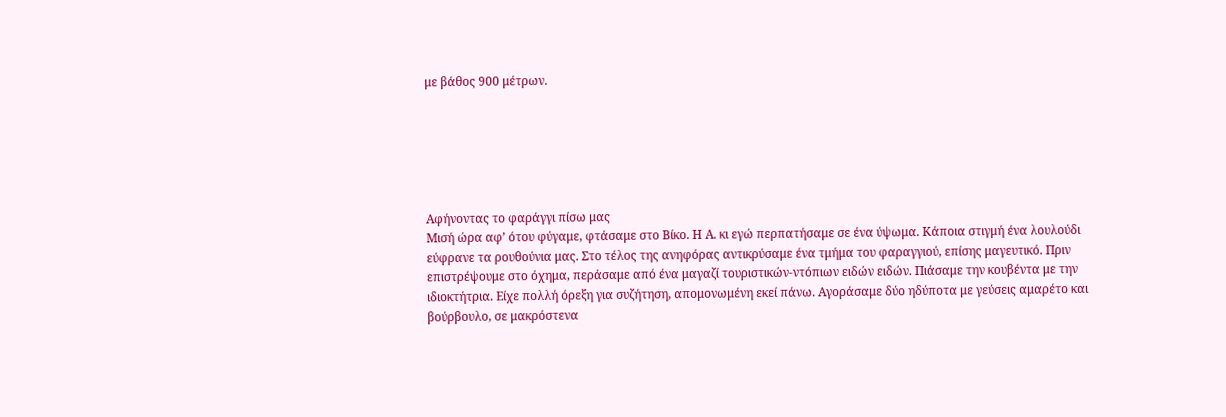με βάθος 900 μέτρων.






Αφήνοντας το φαράγγι πίσω μας
Μισή ώρα αφ’ ότου φύγαμε, φτάσαμε στο Βίκο. Η Α. κι εγώ περπατήσαμε σε ένα ύψωμα. Κάποια στιγμή ένα λουλούδι εύφρανε τα ρουθούνια μας. Στο τέλος της ανηφόρας αντικρύσαμε ένα τμήμα του φαραγγιού, επίσης μαγευτικό. Πριν επιστρέψουμε στο όχημα, περάσαμε από ένα μαγαζί τουριστικών-ντόπιων ειδών ειδών. Πιάσαμε την κουβέντα με την ιδιοκτήτρια. Είχε πολλή όρεξη για συζήτηση, απομονωμένη εκεί πάνω. Αγοράσαμε δύο ηδύποτα με γεύσεις αμαρέτο και βούρβουλο, σε μακρόστενα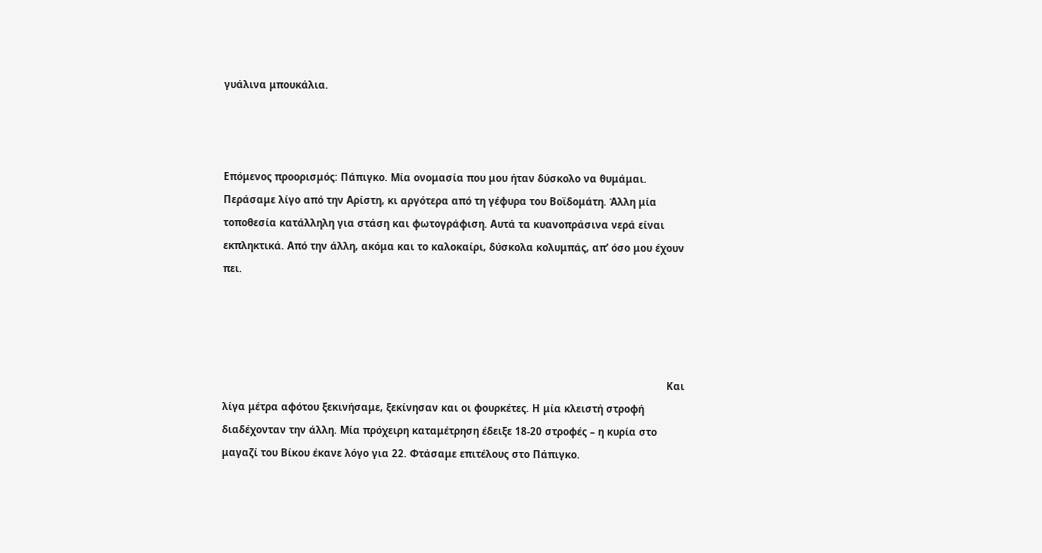γυάλινα μπουκάλια.



Επόμενος προορισμός: Πάπιγκο. Μία ονομασία που μου ήταν δύσκολο να θυμάμαι. Περάσαμε λίγο από την Αρίστη, κι αργότερα από τη γέφυρα του Βοϊδομάτη. Άλλη μία τοποθεσία κατάλληλη για στάση και φωτογράφιση. Αυτά τα κυανοπράσινα νερά είναι εκπληκτικά. Από την άλλη, ακόμα και το καλοκαίρι, δύσκολα κολυμπάς, απ’ όσο μου έχουν πει.




                                                                                                                                                    Και λίγα μέτρα αφότου ξεκινήσαμε, ξεκίνησαν και οι φουρκέτες. Η μία κλειστή στροφή διαδέχονταν την άλλη. Μία πρόχειρη καταμέτρηση έδειξε 18-20 στροφές – η κυρία στο μαγαζί του Βίκου έκανε λόγο για 22. Φτάσαμε επιτέλους στο Πάπιγκο.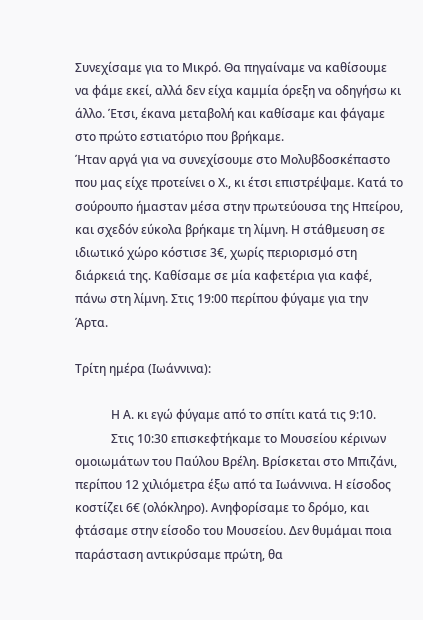Συνεχίσαμε για το Μικρό. Θα πηγαίναμε να καθίσουμε να φάμε εκεί, αλλά δεν είχα καμμία όρεξη να οδηγήσω κι άλλο. Έτσι, έκανα μεταβολή και καθίσαμε και φάγαμε στο πρώτο εστιατόριο που βρήκαμε.
Ήταν αργά για να συνεχίσουμε στο Μολυβδοσκέπαστο που μας είχε προτείνει ο Χ., κι έτσι επιστρέψαμε. Κατά το σούρουπο ήμασταν μέσα στην πρωτεύουσα της Ηπείρου, και σχεδόν εύκολα βρήκαμε τη λίμνη. Η στάθμευση σε ιδιωτικό χώρο κόστισε 3€, χωρίς περιορισμό στη διάρκειά της. Καθίσαμε σε μία καφετέρια για καφέ, πάνω στη λίμνη. Στις 19:00 περίπου φύγαμε για την Άρτα.

Τρίτη ημέρα (Ιωάννινα):

            Η Α. κι εγώ φύγαμε από το σπίτι κατά τις 9:10.
            Στις 10:30 επισκεφτήκαμε το Μουσείου κέρινων ομοιωμάτων του Παύλου Βρέλη. Βρίσκεται στο Μπιζάνι, περίπου 12 χιλιόμετρα έξω από τα Ιωάννινα. Η είσοδος κοστίζει 6€ (ολόκληρο). Ανηφορίσαμε το δρόμο, και φτάσαμε στην είσοδο του Μουσείου. Δεν θυμάμαι ποια παράσταση αντικρύσαμε πρώτη, θα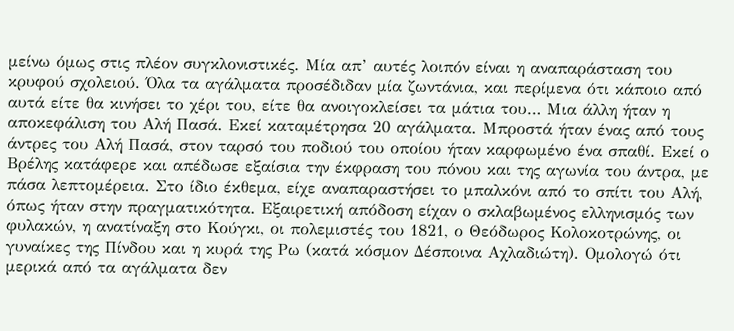μείνω όμως στις πλέον συγκλονιστικές. Μία απ’ αυτές λοιπόν είναι η αναπαράσταση του κρυφού σχολειού. Όλα τα αγάλματα προσέδιδαν μία ζωντάνια, και περίμενα ότι κάποιο από αυτά είτε θα κινήσει το χέρι του, είτε θα ανοιγοκλείσει τα μάτια του… Μια άλλη ήταν η αποκεφάλιση του Αλή Πασά. Εκεί καταμέτρησα 20 αγάλματα. Μπροστά ήταν ένας από τους άντρες του Αλή Πασά, στον ταρσό του ποδιού του οποίου ήταν καρφωμένο ένα σπαθί. Εκεί ο Βρέλης κατάφερε και απέδωσε εξαίσια την έκφραση του πόνου και της αγωνία του άντρα, με πάσα λεπτομέρεια. Στο ίδιο έκθεμα, είχε αναπαραστήσει το μπαλκόνι από το σπίτι του Αλή, όπως ήταν στην πραγματικότητα. Εξαιρετική απόδοση είχαν ο σκλαβωμένος ελληνισμός των φυλακών, η ανατίναξη στο Κούγκι, οι πολεμιστές του 1821, ο Θεόδωρος Κολοκοτρώνης, οι γυναίκες της Πίνδου και η κυρά της Ρω (κατά κόσμον Δέσποινα Αχλαδιώτη). Ομολογώ ότι μερικά από τα αγάλματα δεν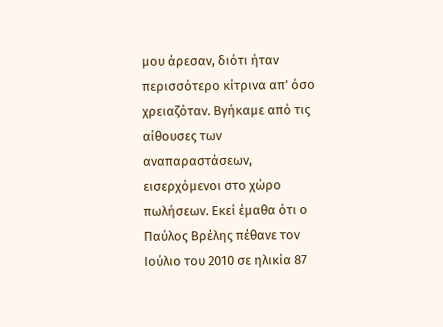μου άρεσαν, διότι ήταν περισσότερο κίτρινα απ’ όσο χρειαζόταν. Βγήκαμε από τις αίθουσες των αναπαραστάσεων, εισερχόμενοι στο χώρο πωλήσεων. Εκεί έμαθα ότι ο Παύλος Βρέλης πέθανε τον Ιούλιο του 2010 σε ηλικία 87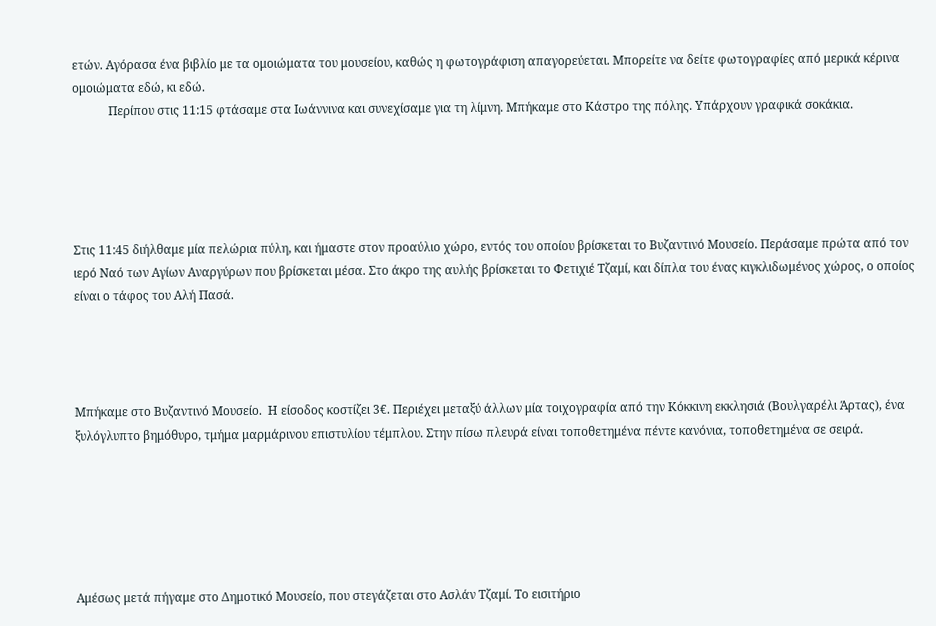ετών. Αγόρασα ένα βιβλίο με τα ομοιώματα του μουσείου, καθώς η φωτογράφιση απαγορεύεται. Μπορείτε να δείτε φωτογραφίες από μερικά κέρινα ομοιώματα εδώ, κι εδώ.
            Περίπου στις 11:15 φτάσαμε στα Ιωάννινα και συνεχίσαμε για τη λίμνη. Μπήκαμε στο Κάστρο της πόλης. Υπάρχουν γραφικά σοκάκια.





Στις 11:45 διήλθαμε μία πελώρια πύλη, και ήμαστε στον προαύλιο χώρο, εντός του οποίου βρίσκεται το Βυζαντινό Μουσείο. Περάσαμε πρώτα από τον ιερό Ναό των Αγίων Αναργύρων που βρίσκεται μέσα. Στο άκρο της αυλής βρίσκεται το Φετιχιέ Τζαμί, και δίπλα του ένας κιγκλιδωμένος χώρος, ο οποίος είναι ο τάφος του Αλή Πασά.




Μπήκαμε στο Βυζαντινό Μουσείο.  Η είσοδος κοστίζει 3€. Περιέχει μεταξύ άλλων μία τοιχογραφία από την Κόκκινη εκκλησιά (Βουλγαρέλι Άρτας), ένα ξυλόγλυπτο βημόθυρο, τμήμα μαρμάρινου επιστυλίου τέμπλου. Στην πίσω πλευρά είναι τοποθετημένα πέντε κανόνια, τοποθετημένα σε σειρά.






Αμέσως μετά πήγαμε στο Δημοτικό Μουσείο, που στεγάζεται στο Ασλάν Τζαμί. Το εισιτήριο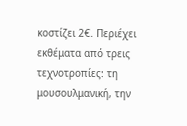κοστίζει 2€. Περιέχει εκθέματα από τρεις τεχνοτροπίες: τη μουσουλμανική, την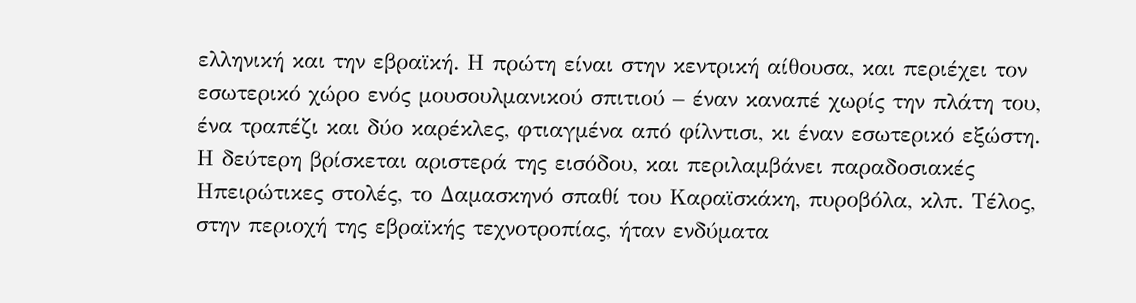ελληνική και την εβραϊκή. Η πρώτη είναι στην κεντρική αίθουσα, και περιέχει τον εσωτερικό χώρο ενός μουσουλμανικού σπιτιού – έναν καναπέ χωρίς την πλάτη του, ένα τραπέζι και δύο καρέκλες, φτιαγμένα από φίλντισι, κι έναν εσωτερικό εξώστη. Η δεύτερη βρίσκεται αριστερά της εισόδου, και περιλαμβάνει παραδοσιακές Ηπειρώτικες στολές, το Δαμασκηνό σπαθί του Καραϊσκάκη, πυροβόλα, κλπ. Τέλος, στην περιοχή της εβραϊκής τεχνοτροπίας, ήταν ενδύματα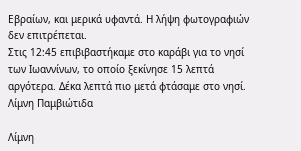Εβραίων, και μερικά υφαντά. Η λήψη φωτογραφιών δεν επιτρέπεται.
Στις 12:45 επιβιβαστήκαμε στο καράβι για το νησί των Ιωαννίνων, το οποίο ξεκίνησε 15 λεπτά αργότερα. Δέκα λεπτά πιο μετά φτάσαμε στο νησί.
Λίμνη Παμβιώτιδα

Λίμνη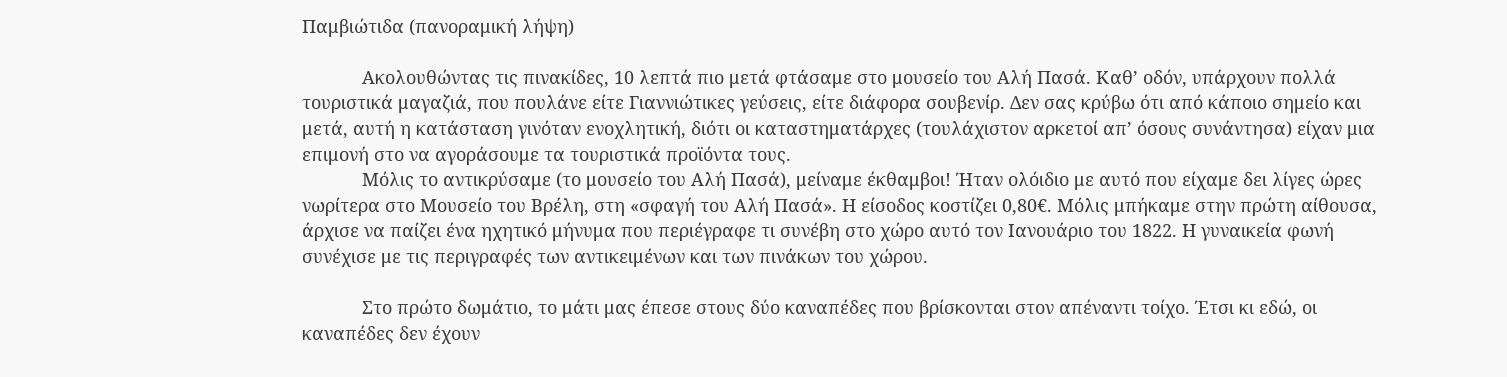Παμβιώτιδα (πανοραμική λήψη)

            Ακολουθώντας τις πινακίδες, 10 λεπτά πιο μετά φτάσαμε στο μουσείο του Αλή Πασά. Καθ’ οδόν, υπάρχουν πολλά τουριστικά μαγαζιά, που πουλάνε είτε Γιαννιώτικες γεύσεις, είτε διάφορα σουβενίρ. Δεν σας κρύβω ότι από κάποιο σημείο και μετά, αυτή η κατάσταση γινόταν ενοχλητική, διότι οι καταστηματάρχες (τουλάχιστον αρκετοί απ’ όσους συνάντησα) είχαν μια επιμονή στο να αγοράσουμε τα τουριστικά προϊόντα τους.
            Μόλις το αντικρύσαμε (το μουσείο του Αλή Πασά), μείναμε έκθαμβοι! Ήταν ολόιδιο με αυτό που είχαμε δει λίγες ώρες νωρίτερα στο Μουσείο του Βρέλη, στη «σφαγή του Αλή Πασά». Η είσοδος κοστίζει 0,80€. Μόλις μπήκαμε στην πρώτη αίθουσα, άρχισε να παίζει ένα ηχητικό μήνυμα που περιέγραφε τι συνέβη στο χώρο αυτό τον Ιανουάριο του 1822. Η γυναικεία φωνή συνέχισε με τις περιγραφές των αντικειμένων και των πινάκων του χώρου.

            Στο πρώτο δωμάτιο, το μάτι μας έπεσε στους δύο καναπέδες που βρίσκονται στον απέναντι τοίχο. Έτσι κι εδώ, οι καναπέδες δεν έχουν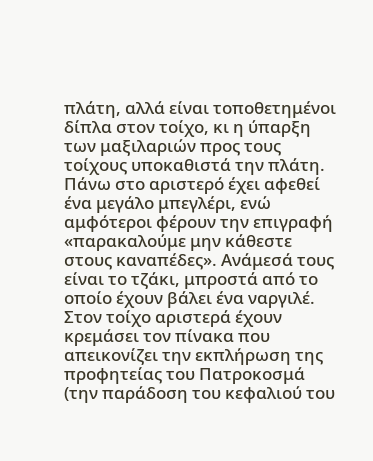πλάτη, αλλά είναι τοποθετημένοι δίπλα στον τοίχο, κι η ύπαρξη των μαξιλαριών προς τους τοίχους υποκαθιστά την πλάτη. Πάνω στο αριστερό έχει αφεθεί ένα μεγάλο μπεγλέρι, ενώ αμφότεροι φέρουν την επιγραφή «παρακαλούμε μην κάθεστε στους καναπέδες». Ανάμεσά τους είναι το τζάκι, μπροστά από το οποίο έχουν βάλει ένα ναργιλέ. Στον τοίχο αριστερά έχουν κρεμάσει τον πίνακα που απεικονίζει την εκπλήρωση της προφητείας του Πατροκοσμά (την παράδοση του κεφαλιού του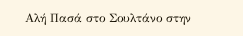Αλή Πασά στο Σουλτάνο στην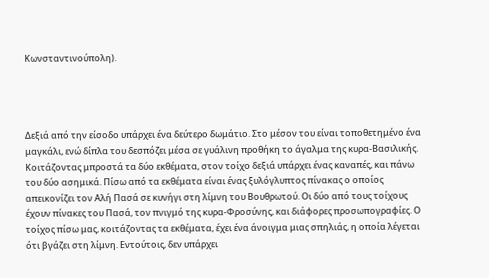Κωνσταντινούπολη).




Δεξιά από την είσοδο υπάρχει ένα δεύτερο δωμάτιο. Στο μέσον του είναι τοποθετημένο ένα μαγκάλι, ενώ δίπλα του δεσπόζει μέσα σε γυάλινη προθήκη το άγαλμα της κυρα-Βασιλικής. Κοιτάζοντας μπροστά τα δύο εκθέματα, στον τοίχο δεξιά υπάρχει ένας καναπές, και πάνω του δύο ασημικά. Πίσω από τα εκθέματα είναι ένας ξυλόγλυπτος πίνακας ο οποίος απεικονίζει τον Αλή Πασά σε κυνήγι στη λίμνη του Βουθρωτού. Οι δύο από τους τοίχους έχουν πίνακες του Πασά, τον πνιγμό της κυρα-Φροσύνης, και διάφορες προσωπογραφίες. Ο τοίχος πίσω μας, κοιτάζοντας τα εκθέματα, έχει ένα άνοιγμα μιας σπηλιάς, η οποία λέγεται ότι βγάζει στη λίμνη. Εντούτοις, δεν υπάρχει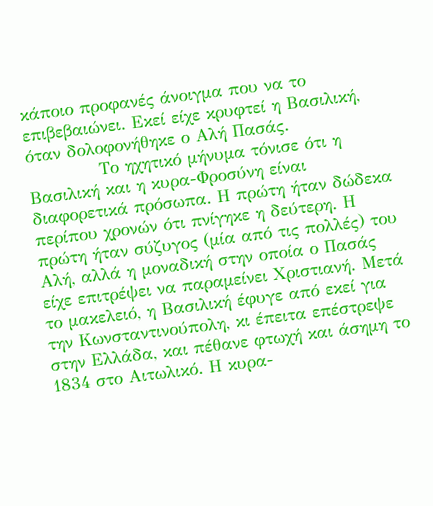κάποιο προφανές άνοιγμα που να το επιβεβαιώνει. Εκεί είχε κρυφτεί η Βασιλική, όταν δολοφονήθηκε ο Αλή Πασάς.
            Το ηχητικό μήνυμα τόνισε ότι η Βασιλική και η κυρα-Φροσύνη είναι διαφορετικά πρόσωπα. Η πρώτη ήταν δώδεκα περίπου χρονών ότι πνίγηκε η δεύτερη. Η πρώτη ήταν σύζυγος (μία από τις πολλές) του Αλή, αλλά η μοναδική στην οποία ο Πασάς είχε επιτρέψει να παραμείνει Χριστιανή. Μετά το μακελειό, η Βασιλική έφυγε από εκεί για την Κωνσταντινούπολη, κι έπειτα επέστρεψε στην Ελλάδα, και πέθανε φτωχή και άσημη το 1834 στο Αιτωλικό. Η κυρα-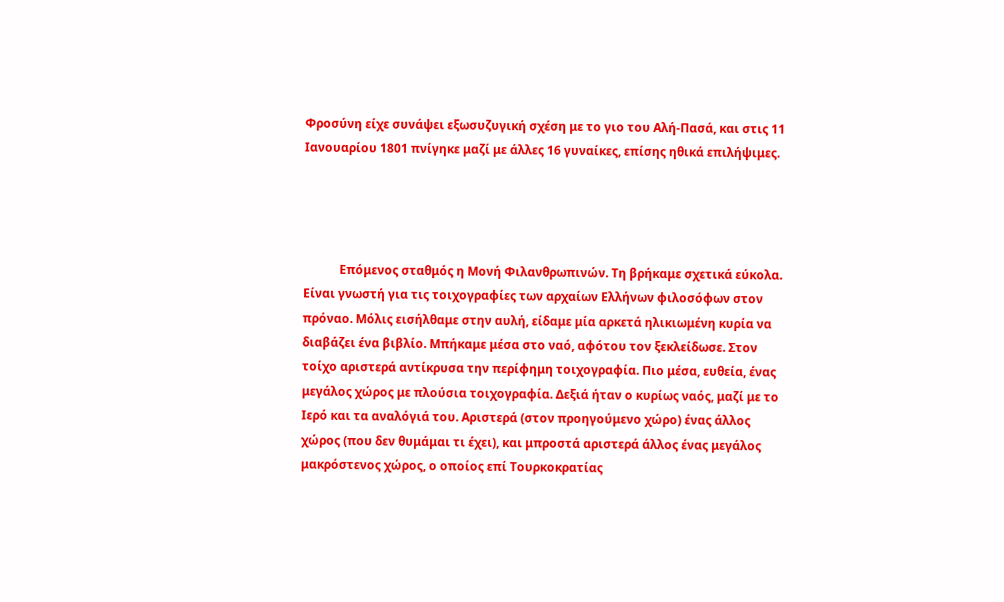Φροσύνη είχε συνάψει εξωσυζυγική σχέση με το γιο του Αλή-Πασά, και στις 11 Ιανουαρίου 1801 πνίγηκε μαζί με άλλες 16 γυναίκες, επίσης ηθικά επιλήψιμες.




            Επόμενος σταθμός η Μονή Φιλανθρωπινών. Τη βρήκαμε σχετικά εύκολα. Είναι γνωστή για τις τοιχογραφίες των αρχαίων Ελλήνων φιλοσόφων στον πρόναο. Μόλις εισήλθαμε στην αυλή, είδαμε μία αρκετά ηλικιωμένη κυρία να διαβάζει ένα βιβλίο. Μπήκαμε μέσα στο ναό, αφότου τον ξεκλείδωσε. Στον τοίχο αριστερά αντίκρυσα την περίφημη τοιχογραφία. Πιο μέσα, ευθεία, ένας μεγάλος χώρος με πλούσια τοιχογραφία. Δεξιά ήταν ο κυρίως ναός, μαζί με το Ιερό και τα αναλόγιά του. Αριστερά (στον προηγούμενο χώρο) ένας άλλος χώρος (που δεν θυμάμαι τι έχει), και μπροστά αριστερά άλλος ένας μεγάλος μακρόστενος χώρος, ο οποίος επί Τουρκοκρατίας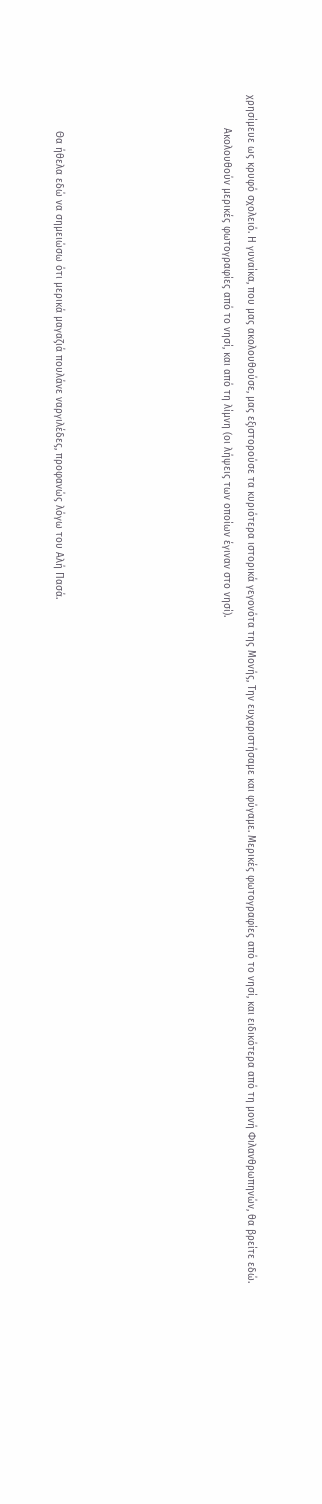χρησίμευε ως κρυφό σχολειό. Η γυναίκα, που μας ακολουθούσε, μας εξιστορούσε τα κυριότερα ιστορικά γεγονότα της Μονής, Την ευχαριστήσαμε και φύγαμε. Μερικές φωτογραφίες από το νησί, και ειδικότερα από τη μονή Φιλανθρωπηνών, θα βρείτε εδώ.
           Ακολουθούν μερικές φωτογραφίες από το νησί, και από τη λίμνη (οι λήψεις των οποίων έγιναν στο νησί).






            Θα ήθελα εδώ να σημειώσω ότι μερικά μαγαζιά πουλάνε ναργιλέδες, προφανώς λόγω του Αλή Πασά.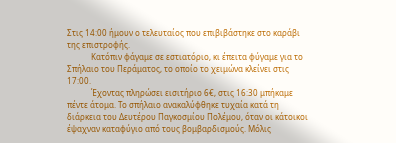Στις 14:00 ήμουν ο τελευταίος που επιβιβάστηκε στο καράβι της επιστροφής.
            Κατόπιν φάγαμε σε εστιατόριο, κι έπειτα φύγαμε για το Σπήλαιο του Περάματος, το οποίο το χειμώνα κλείνει στις 17:00.
            Έχοντας πληρώσει εισιτήριο 6€, στις 16:30 μπήκαμε πέντε άτομα. Το σπήλαιο ανακαλύφθηκε τυχαία κατά τη διάρκεια του Δευτέρου Παγκοσμίου Πολέμου, όταν οι κάτοικοι έψαχναν καταφύγιο από τους βομβαρδισμούς. Μόλις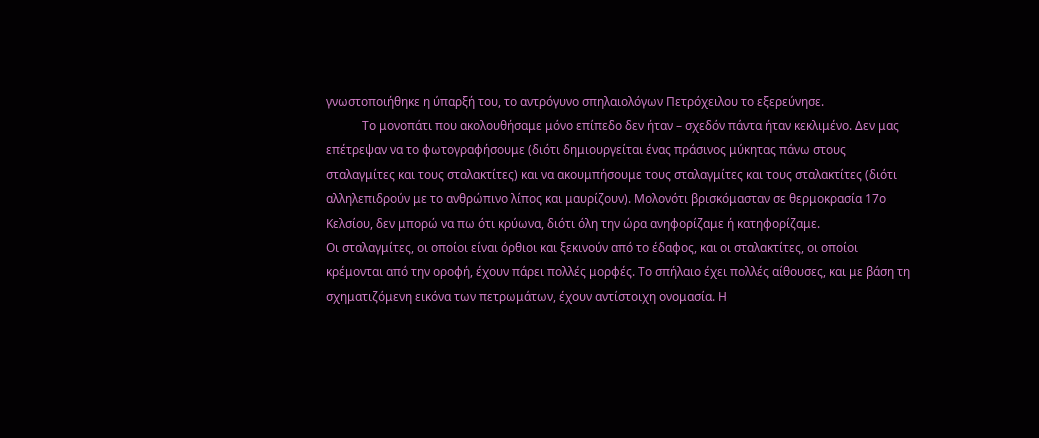γνωστοποιήθηκε η ύπαρξή του, το αντρόγυνο σπηλαιολόγων Πετρόχειλου το εξερεύνησε.
            Το μονοπάτι που ακολουθήσαμε μόνο επίπεδο δεν ήταν – σχεδόν πάντα ήταν κεκλιμένο. Δεν μας επέτρεψαν να το φωτογραφήσουμε (διότι δημιουργείται ένας πράσινος μύκητας πάνω στους σταλαγμίτες και τους σταλακτίτες) και να ακουμπήσουμε τους σταλαγμίτες και τους σταλακτίτες (διότι αλληλεπιδρούν με το ανθρώπινο λίπος και μαυρίζουν). Μολονότι βρισκόμασταν σε θερμοκρασία 17ο Κελσίου, δεν μπορώ να πω ότι κρύωνα, διότι όλη την ώρα ανηφορίζαμε ή κατηφορίζαμε.
Οι σταλαγμίτες, οι οποίοι είναι όρθιοι και ξεκινούν από το έδαφος, και οι σταλακτίτες, οι οποίοι κρέμονται από την οροφή, έχουν πάρει πολλές μορφές. Το σπήλαιο έχει πολλές αίθουσες, και με βάση τη σχηματιζόμενη εικόνα των πετρωμάτων, έχουν αντίστοιχη ονομασία. Η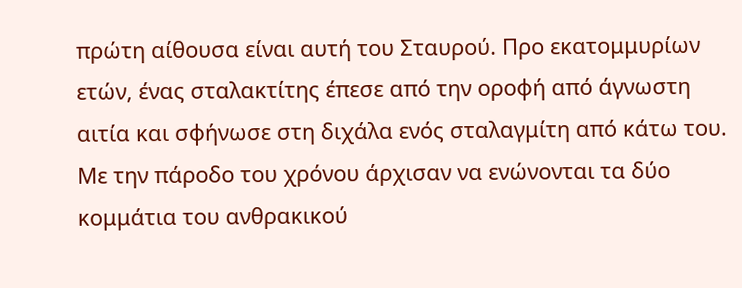πρώτη αίθουσα είναι αυτή του Σταυρού. Προ εκατομμυρίων ετών, ένας σταλακτίτης έπεσε από την οροφή από άγνωστη αιτία και σφήνωσε στη διχάλα ενός σταλαγμίτη από κάτω του. Με την πάροδο του χρόνου άρχισαν να ενώνονται τα δύο κομμάτια του ανθρακικού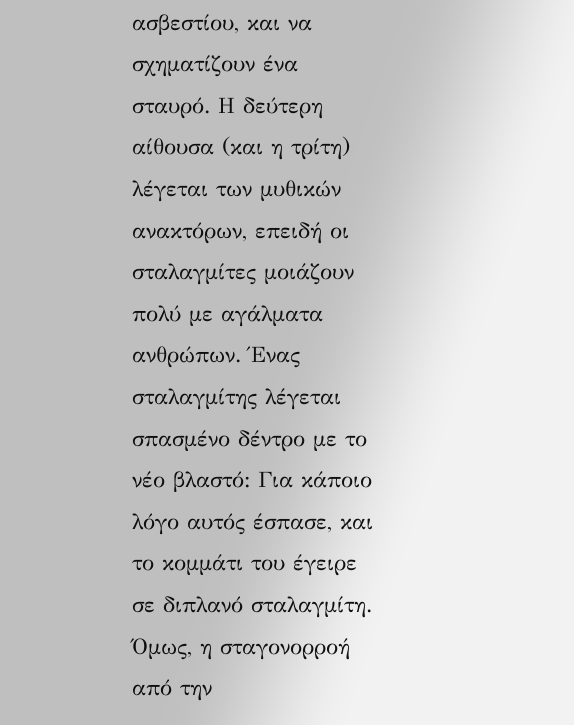ασβεστίου, και να σχηματίζουν ένα σταυρό. Η δεύτερη αίθουσα (και η τρίτη) λέγεται των μυθικών ανακτόρων, επειδή οι σταλαγμίτες μοιάζουν πολύ με αγάλματα ανθρώπων. Ένας σταλαγμίτης λέγεται σπασμένο δέντρο με το νέο βλαστό: Για κάποιο λόγο αυτός έσπασε, και το κομμάτι του έγειρε σε διπλανό σταλαγμίτη. Όμως, η σταγονορροή από την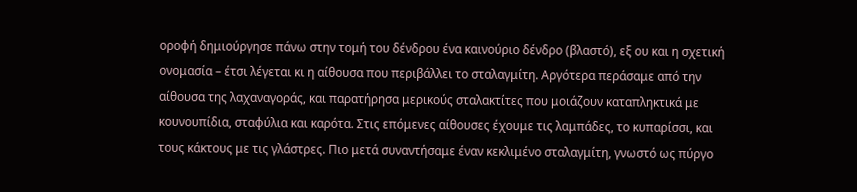οροφή δημιούργησε πάνω στην τομή του δένδρου ένα καινούριο δένδρο (βλαστό), εξ ου και η σχετική ονομασία – έτσι λέγεται κι η αίθουσα που περιβάλλει το σταλαγμίτη. Αργότερα περάσαμε από την αίθουσα της λαχαναγοράς, και παρατήρησα μερικούς σταλακτίτες που μοιάζουν καταπληκτικά με κουνουπίδια, σταφύλια και καρότα. Στις επόμενες αίθουσες έχουμε τις λαμπάδες, το κυπαρίσσι, και τους κάκτους με τις γλάστρες. Πιο μετά συναντήσαμε έναν κεκλιμένο σταλαγμίτη, γνωστό ως πύργο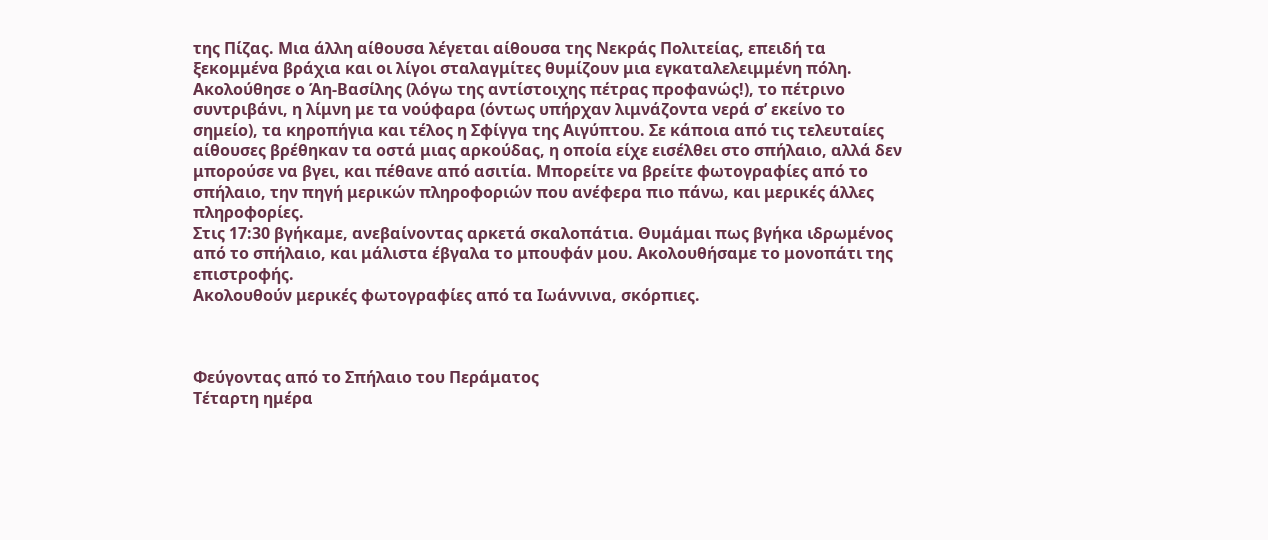της Πίζας. Μια άλλη αίθουσα λέγεται αίθουσα της Νεκράς Πολιτείας, επειδή τα ξεκομμένα βράχια και οι λίγοι σταλαγμίτες θυμίζουν μια εγκαταλελειμμένη πόλη. Ακολούθησε ο Άη-Βασίλης (λόγω της αντίστοιχης πέτρας προφανώς!), το πέτρινο συντριβάνι, η λίμνη με τα νούφαρα (όντως υπήρχαν λιμνάζοντα νερά σ’ εκείνο το σημείο), τα κηροπήγια και τέλος η Σφίγγα της Αιγύπτου. Σε κάποια από τις τελευταίες αίθουσες βρέθηκαν τα οστά μιας αρκούδας, η οποία είχε εισέλθει στο σπήλαιο, αλλά δεν μπορούσε να βγει, και πέθανε από ασιτία. Μπορείτε να βρείτε φωτογραφίες από το σπήλαιο, την πηγή μερικών πληροφοριών που ανέφερα πιο πάνω, και μερικές άλλες πληροφορίες.
Στις 17:30 βγήκαμε, ανεβαίνοντας αρκετά σκαλοπάτια. Θυμάμαι πως βγήκα ιδρωμένος από το σπήλαιο, και μάλιστα έβγαλα το μπουφάν μου. Ακολουθήσαμε το μονοπάτι της επιστροφής.
Ακολουθούν μερικές φωτογραφίες από τα Ιωάννινα, σκόρπιες.



Φεύγοντας από το Σπήλαιο του Περάματος
Τέταρτη ημέρα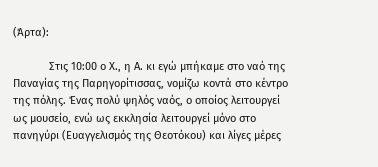(Άρτα):

            Στις 10:00 ο Χ., η Α. κι εγώ μπήκαμε στο ναό της Παναγίας της Παρηγορίτισσας, νομίζω κοντά στο κέντρο της πόλης. Ένας πολύ ψηλός ναός, ο οποίος λειτουργεί ως μουσείο, ενώ ως εκκλησία λειτουργεί μόνο στο πανηγύρι (Ευαγγελισμός της Θεοτόκου) και λίγες μέρες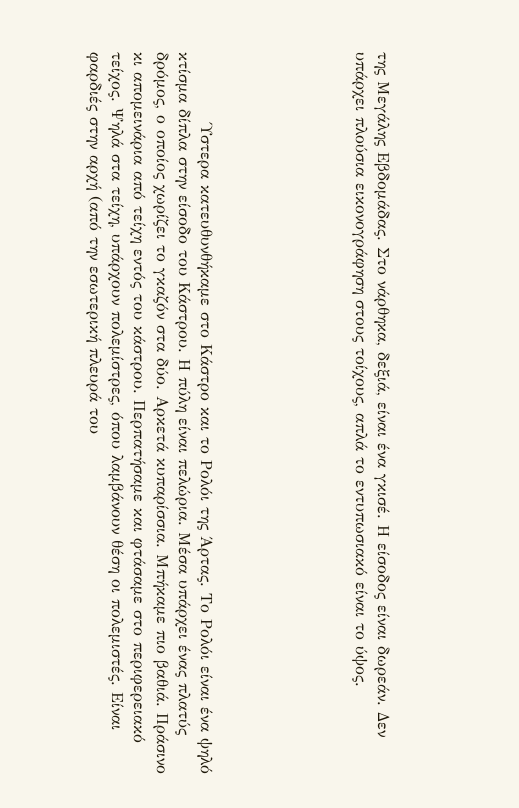της Μεγάλης Εβδομάδας. Στο νάρθηκα, δεξιά, είναι ένα γκισέ. Η είσοδος είναι δωρεάν. Δεν υπάρχει πλούσια εικονογράφηση στους τοίχους, απλά το εντυπωσιακό είναι το ύψος.






            Ύστερα κατευθυνθήκαμε στο Κάστρο και το Ρολόι της Άρτας. Το Ρολόι είναι ένα ψηλό κτίσμα δίπλα στην είσοδο του Κάστρου. Η πύλη είναι πελώρια. Μέσα υπάρχει ένας πλατύς δρόμος, ο οποίος χωρίζει το γκαζόν στα δύο. Αρκετά κυπαρίσσια. Μπήκαμε πιο βαθιά. Πράσινο κι απομεινάρια από τείχη εντός του κάστρου. Περπατήσαμε και φτάσαμε στο περιφερειακό τείχος. Ψηλά στα τείχη, υπάρχουν πολεμίστρες, όπου λαμβάνουν θέση οι πολεμιστές. Είναι φαρδιές στην αρχή (από την εσωτερική πλευρά του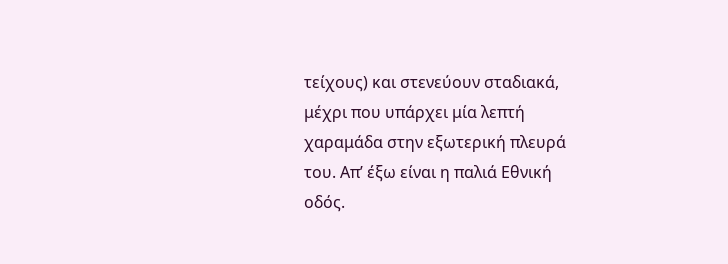τείχους) και στενεύουν σταδιακά, μέχρι που υπάρχει μία λεπτή χαραμάδα στην εξωτερική πλευρά του. Απ’ έξω είναι η παλιά Εθνική οδός.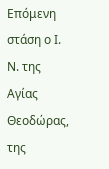Επόμενη στάση ο Ι. Ν. της Αγίας Θεοδώρας, της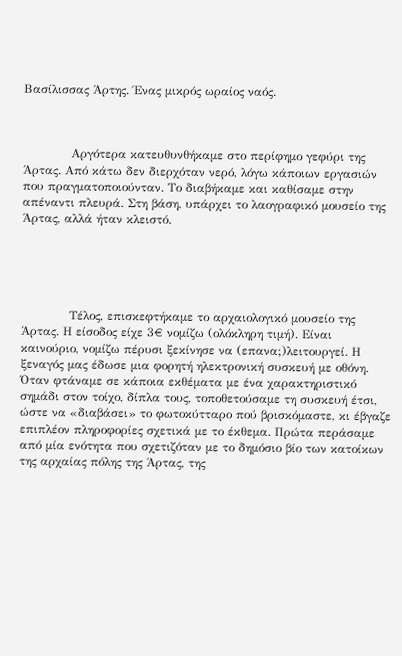Βασίλισσας Άρτης. Ένας μικρός ωραίος ναός.



            Αργότερα κατευθυνθήκαμε στο περίφημο γεφύρι της Άρτας. Από κάτω δεν διερχόταν νερό, λόγω κάποιων εργασιών που πραγματοποιούνταν. Το διαβήκαμε και καθίσαμε στην απέναντι πλευρά. Στη βάση, υπάρχει το λαογραφικό μουσείο της Άρτας, αλλά ήταν κλειστό.





            Τέλος, επισκεφτήκαμε το αρχαιολογικό μουσείο της Άρτας. Η είσοδος είχε 3€ νομίζω (ολόκληρη τιμή). Είναι καινούριο, νομίζω πέρυσι ξεκίνησε να (επανα;)λειτουργεί. Η ξεναγός μας έδωσε μια φορητή ηλεκτρονική συσκευή με οθόνη. Όταν φτάναμε σε κάποια εκθέματα με ένα χαρακτηριστικό σημάδι στον τοίχο, δίπλα τους, τοποθετούσαμε τη συσκευή έτσι, ώστε να «διαβάσει» το φωτοκύτταρο πού βρισκόμαστε, κι έβγαζε επιπλέον πληροφορίες σχετικά με το έκθεμα. Πρώτα περάσαμε από μία ενότητα που σχετιζόταν με το δημόσιο βίο των κατοίκων της αρχαίας πόλης της Άρτας, της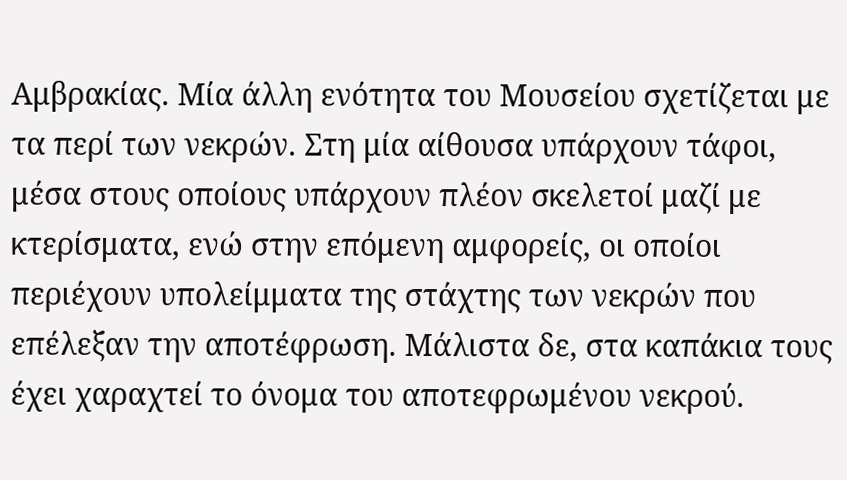Αμβρακίας. Μία άλλη ενότητα του Μουσείου σχετίζεται με τα περί των νεκρών. Στη μία αίθουσα υπάρχουν τάφοι, μέσα στους οποίους υπάρχουν πλέον σκελετοί μαζί με κτερίσματα, ενώ στην επόμενη αμφορείς, οι οποίοι περιέχουν υπολείμματα της στάχτης των νεκρών που επέλεξαν την αποτέφρωση. Μάλιστα δε, στα καπάκια τους έχει χαραχτεί το όνομα του αποτεφρωμένου νεκρού.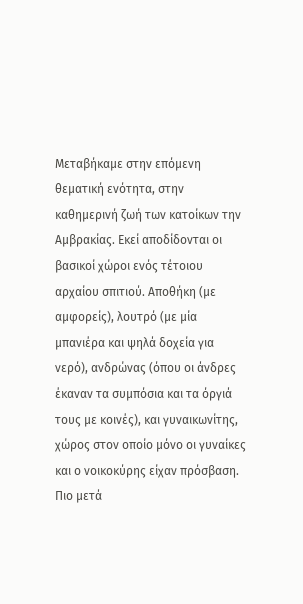Μεταβήκαμε στην επόμενη θεματική ενότητα, στην καθημερινή ζωή των κατοίκων την Αμβρακίας. Εκεί αποδίδονται οι βασικοί χώροι ενός τέτοιου αρχαίου σπιτιού. Αποθήκη (με αμφορείς), λουτρό (με μία μπανιέρα και ψηλά δοχεία για νερό), ανδρώνας (όπου οι άνδρες έκαναν τα συμπόσια και τα όργιά τους με κοινές), και γυναικωνίτης, χώρος στον οποίο μόνο οι γυναίκες και ο νοικοκύρης είχαν πρόσβαση. Πιο μετά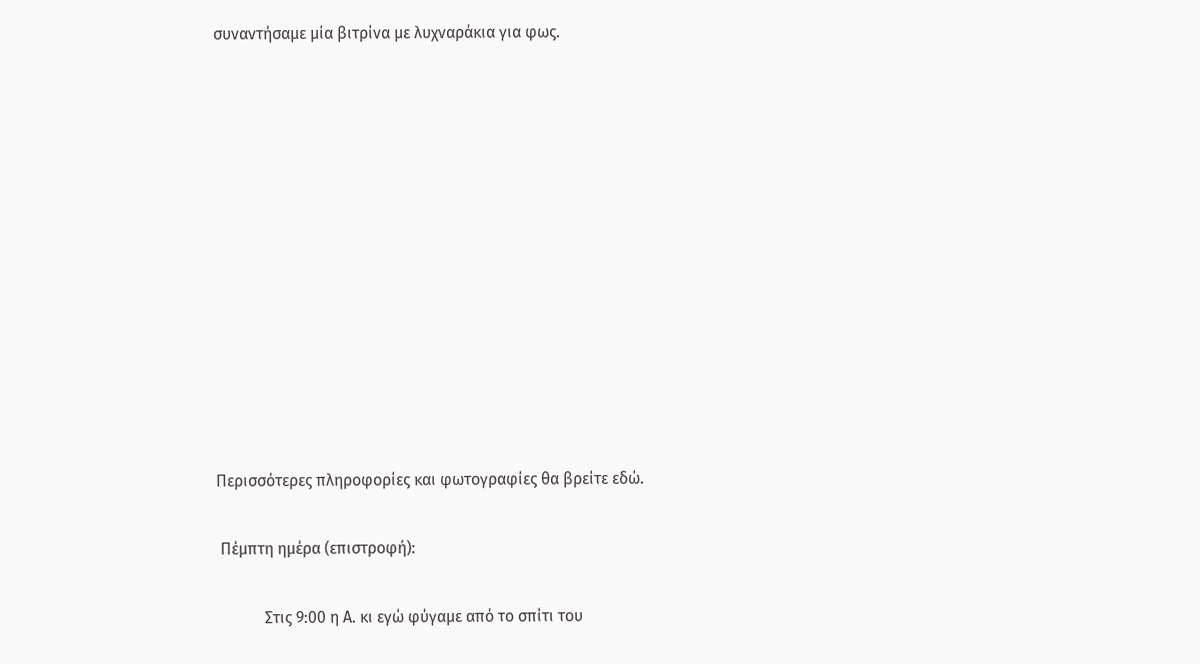συναντήσαμε μία βιτρίνα με λυχναράκια για φως.












Περισσότερες πληροφορίες και φωτογραφίες θα βρείτε εδώ.

 Πέμπτη ημέρα (επιστροφή):

            Στις 9:00 η Α. κι εγώ φύγαμε από το σπίτι του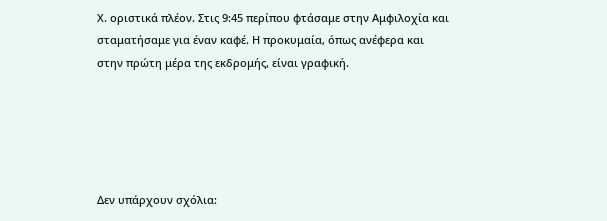Χ. οριστικά πλέον. Στις 9:45 περίπου φτάσαμε στην Αμφιλοχία και σταματήσαμε για έναν καφέ. Η προκυμαία, όπως ανέφερα και στην πρώτη μέρα της εκδρομής, είναι γραφική.





Δεν υπάρχουν σχόλια: